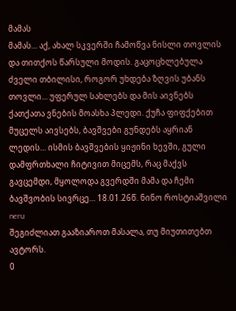მამას
მამას... აქ, ახალ სკვერში ჩამოწვა ნისლი თოვლის და თითქოს წარსული მოდის. გაცოცხლებულა ძველი თბილისი, როგორ უხდება ზღვის უბანს თოვლი... უფერულ სახლებს და მის აივნებს ქათქათა ვნების მოასხა პლედი. ქუჩა ფიფქებით მუცელს აივსებს, ბავშვები გუნდებს აყრიან ლედის... ისმის ბავშვების ყიჟინი ხევში, გული დამფრთხალი ჩიტივით მიცემს, რაც მაქვს გავცემდი, მყოლოდა გვერდში მამა და ჩემი ბავშვობის სივრცე... 18.01.26წ. ნინო როსტიაშვილი neru
შეგიძლიათ გააზიაროთ მასალა, თუ მიუთითებთ ავტორს.
0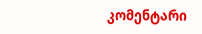კომენტარი